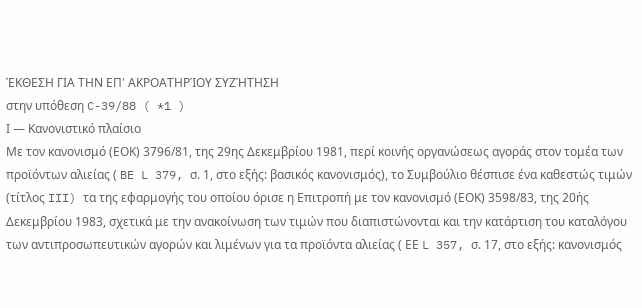ΈΚΘΕΣΗ ΓΙΑ ΤΗΝ ΕΠ' ΑΚΡΟΑΤΗΡΊΟΥ ΣΥΖΉΤΗΣΗ
στην υπόθεση C-39/88 ( *1 )
Ι — Κανονιστικό πλαίσιο
Με τον κανονισμό (ΕΟΚ) 3796/81, της 29ης Δεκεμβρίου 1981, περί κοινής οργανώσεως αγοράς στον τομέα των προϊόντων αλιείας ( BE L 379, σ. 1, στο εξής: βασικός κανονισμός), το Συμβούλιο θέσπισε ένα καθεστώς τιμών (τίτλος III) τα της εφαρμογής του οποίου όρισε η Επιτροπή με τον κανονισμό (ΕΟΚ) 3598/83, της 20ής Δεκεμβρίου 1983, σχετικά με την ανακοίνωση των τιμών που διαπιστώνονται και την κατάρτιση του καταλόγου των αντιπροσωπευτικών αγορών και λιμένων για τα προϊόντα αλιείας ( ΕΕ L 357, σ. 17, στο εξής: κανονισμός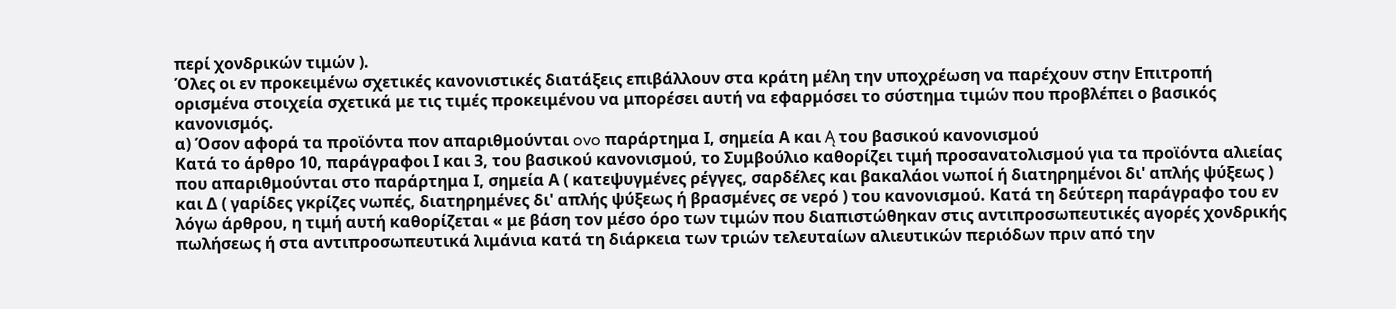περί χονδρικών τιμών ).
Όλες οι εν προκειμένω σχετικές κανονιστικές διατάξεις επιβάλλουν στα κράτη μέλη την υποχρέωση να παρέχουν στην Επιτροπή ορισμένα στοιχεία σχετικά με τις τιμές προκειμένου να μπορέσει αυτή να εφαρμόσει το σύστημα τιμών που προβλέπει ο βασικός κανονισμός.
α) Όσον αφορά τα προϊόντα πον απαριθμούνται ovo παράρτημα Ι, σημεία Α και Ą του βασικού κανονισμού
Κατά το άρθρο 10, παράγραφοι Ι και 3, του βασικού κανονισμού, το Συμβούλιο καθορίζει τιμή προσανατολισμού για τα προϊόντα αλιείας που απαριθμούνται στο παράρτημα Ι, σημεία Α ( κατεψυγμένες ρέγγες, σαρδέλες και βακαλάοι νωποί ή διατηρημένοι δι' απλής ψύξεως ) και Δ ( γαρίδες γκρίζες νωπές, διατηρημένες δι' απλής ψύξεως ή βρασμένες σε νερό ) του κανονισμού. Κατά τη δεύτερη παράγραφο του εν λόγω άρθρου, η τιμή αυτή καθορίζεται « με βάση τον μέσο όρο των τιμών που διαπιστώθηκαν στις αντιπροσωπευτικές αγορές χονδρικής πωλήσεως ή στα αντιπροσωπευτικά λιμάνια κατά τη διάρκεια των τριών τελευταίων αλιευτικών περιόδων πριν από την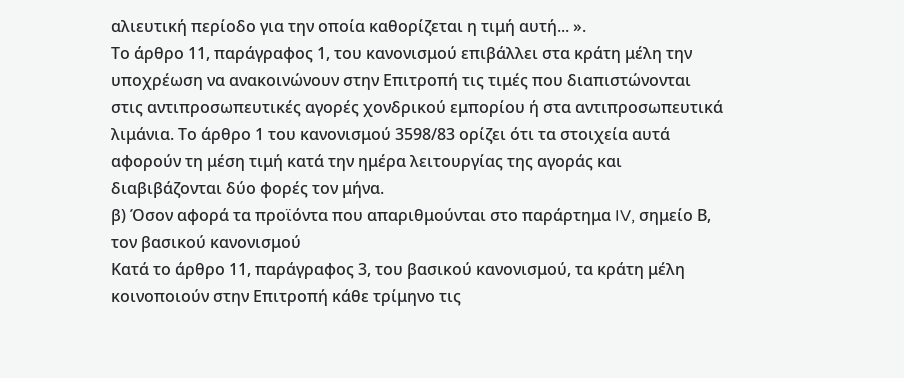αλιευτική περίοδο για την οποία καθορίζεται η τιμή αυτή... ».
Το άρθρο 11, παράγραφος 1, του κανονισμού επιβάλλει στα κράτη μέλη την υποχρέωση να ανακοινώνουν στην Επιτροπή τις τιμές που διαπιστώνονται στις αντιπροσωπευτικές αγορές χονδρικού εμπορίου ή στα αντιπροσωπευτικά λιμάνια. Το άρθρο 1 του κανονισμού 3598/83 ορίζει ότι τα στοιχεία αυτά αφορούν τη μέση τιμή κατά την ημέρα λειτουργίας της αγοράς και διαβιβάζονται δύο φορές τον μήνα.
β) Όσον αφορά τα προϊόντα που απαριθμούνται στο παράρτημα IV, σημείο Β, τον βασικού κανονισμού
Κατά το άρθρο 11, παράγραφος 3, του βασικού κανονισμού, τα κράτη μέλη κοινοποιούν στην Επιτροπή κάθε τρίμηνο τις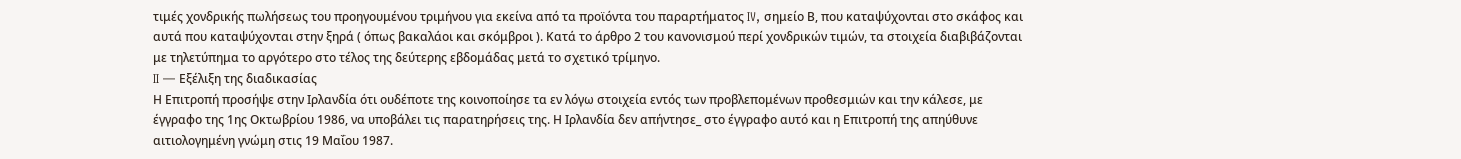τιμές χονδρικής πωλήσεως του προηγουμένου τριμήνου για εκείνα από τα προϊόντα του παραρτήματος IV, σημείο Β, που καταψύχονται στο σκάφος και αυτά που καταψύχονται στην ξηρά ( όπως βακαλάοι και σκόμβροι ). Κατά το άρθρο 2 του κανονισμού περί χονδρικών τιμών, τα στοιχεία διαβιβάζονται με τηλετύπημα το αργότερο στο τέλος της δεύτερης εβδομάδας μετά το σχετικό τρίμηνο.
II — Εξέλιξη της διαδικασίας
Η Επιτροπή προσήψε στην Ιρλανδία ότι ουδέποτε της κοινοποίησε τα εν λόγω στοιχεία εντός των προβλεπομένων προθεσμιών και την κάλεσε, με έγγραφο της 1ης Οκτωβρίου 1986, να υποβάλει τις παρατηρήσεις της. Η Ιρλανδία δεν απήντησε_ στο έγγραφο αυτό και η Επιτροπή της απηύθυνε αιτιολογημένη γνώμη στις 19 Μαΐου 1987.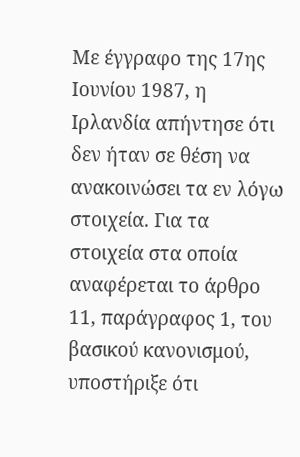Με έγγραφο της 17ης Ιουνίου 1987, η Ιρλανδία απήντησε ότι δεν ήταν σε θέση να ανακοινώσει τα εν λόγω στοιχεία. Για τα στοιχεία στα οποία αναφέρεται το άρθρο 11, παράγραφος 1, του βασικού κανονισμού, υποστήριξε ότι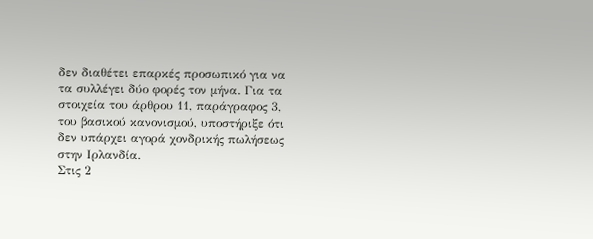δεν διαθέτει επαρκές προσωπικό για να τα συλλέγει δύο φορές τον μήνα. Για τα στοιχεία του άρθρου 11, παράγραφος 3, του βασικού κανονισμού, υποστήριξε ότι δεν υπάρχει αγορά χονδρικής πωλήσεως στην Ιρλανδία.
Στις 2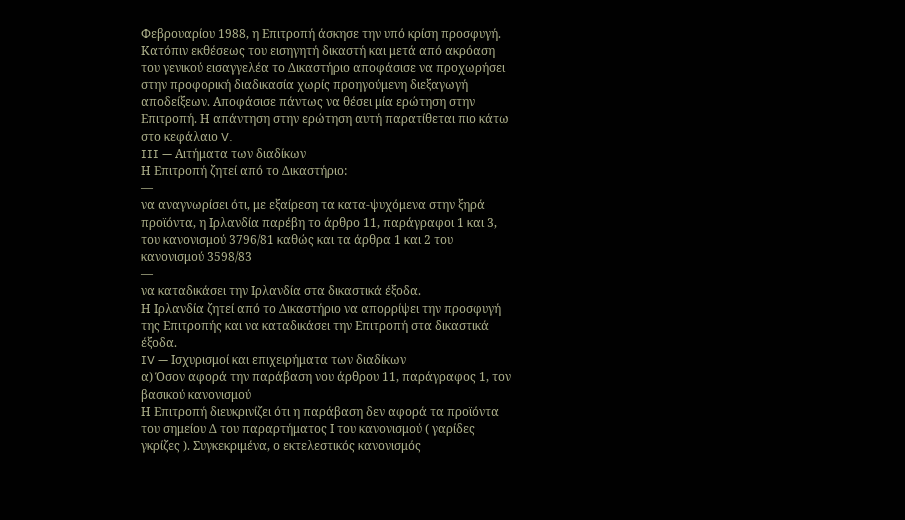Φεβρουαρίου 1988, η Επιτροπή άσκησε την υπό κρίση προσφυγή.
Κατόπιν εκθέσεως του εισηγητή δικαστή και μετά από ακρόαση του γενικού εισαγγελέα το Δικαστήριο αποφάσισε να προχωρήσει στην προφορική διαδικασία χωρίς προηγούμενη διεξαγωγή αποδείξεων. Αποφάσισε πάντως να θέσει μία ερώτηση στην Επιτροπή. Η απάντηση στην ερώτηση αυτή παρατίθεται πιο κάτω στο κεφάλαιο V.
III — Αιτήματα των διαδίκων
Η Επιτροπή ζητεί από το Δικαστήριο:
—
να αναγνωρίσει ότι, με εξαίρεση τα κατα-ψυχόμενα στην ξηρά προϊόντα, η Ιρλανδία παρέβη το άρθρο 11, παράγραφοι 1 και 3, του κανονισμού 3796/81 καθώς και τα άρθρα 1 και 2 του κανονισμού 3598/83
—
να καταδικάσει την Ιρλανδία στα δικαστικά έξοδα.
Η Ιρλανδία ζητεί από το Δικαστήριο να απορρίψει την προσφυγή της Επιτροπής και να καταδικάσει την Επιτροπή στα δικαστικά έξοδα.
IV — Ισχυρισμοί και επιχειρήματα των διαδίκων
α) Όσον αφορά την παράβαση νου άρθρου 11, παράγραφος 1, τον βασικού κανονισμού
Η Επιτροπή διευκρινίζει ότι η παράβαση δεν αφορά τα προϊόντα του σημείου Δ του παραρτήματος Ι του κανονισμού ( γαρίδες γκρίζες ). Συγκεκριμένα, ο εκτελεστικός κανονισμός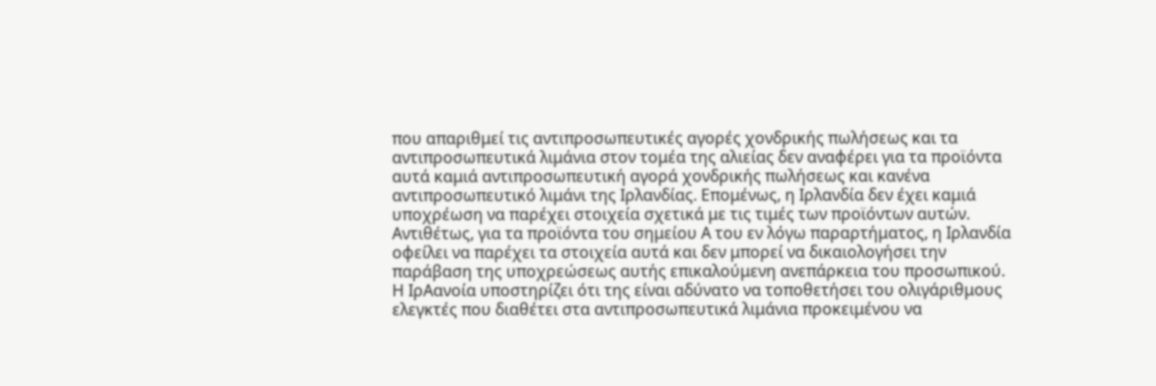που απαριθμεί τις αντιπροσωπευτικές αγορές χονδρικής πωλήσεως και τα αντιπροσωπευτικά λιμάνια στον τομέα της αλιείας δεν αναφέρει για τα προϊόντα αυτά καμιά αντιπροσωπευτική αγορά χονδρικής πωλήσεως και κανένα αντιπροσωπευτικό λιμάνι της Ιρλανδίας. Επομένως, η Ιρλανδία δεν έχει καμιά υποχρέωση να παρέχει στοιχεία σχετικά με τις τιμές των προϊόντων αυτών. Αντιθέτως, για τα προϊόντα του σημείου Α του εν λόγω παραρτήματος, η Ιρλανδία οφείλει να παρέχει τα στοιχεία αυτά και δεν μπορεί να δικαιολογήσει την παράβαση της υποχρεώσεως αυτής επικαλούμενη ανεπάρκεια του προσωπικού.
Η ΙρΑανοία υποστηρίζει ότι της είναι αδύνατο να τοποθετήσει του ολιγάριθμους ελεγκτές που διαθέτει στα αντιπροσωπευτικά λιμάνια προκειμένου να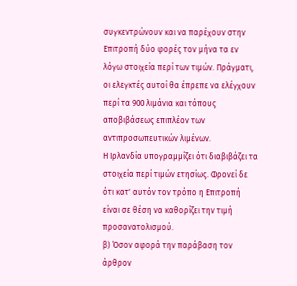συγκεντρώνουν και να παρέχουν στην Επιτροπή δύο φορές τον μήνα τα εν λόγω στοιχεία περί των τιμών. Πράγματι, οι ελεγκτές αυτοί θα έπρεπε να ελέγχουν περί τα 900 λιμάνια και τόπους αποβιβάσεως επιπλέον των αντιπροσωπευτικών λιμένων.
Η Ιρλανδία υπογραμμίζει ότι διαβιβάζει τα στοιχεία περί τιμών ετησίως. Φρονεί δε ότι κατ' αυτόν τον τρόπο η Επιτροπή είναι σε θέση να καθορίζει την τιμή προσανατολισμού.
β) Όσον αφορά την παράβαση τον άρθρον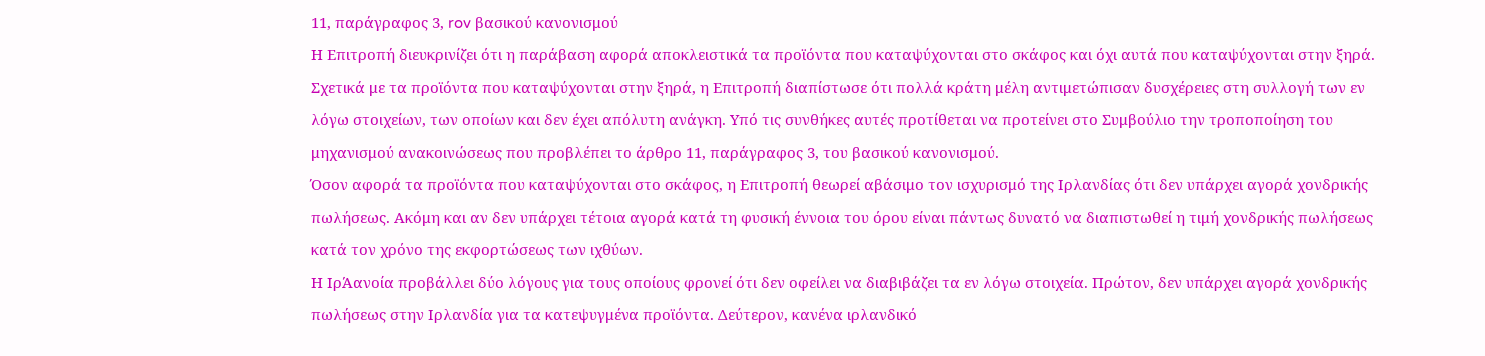11, παράγραφος 3, rov βασικού κανονισμού
Η Επιτροπή διευκρινίζει ότι η παράβαση αφορά αποκλειστικά τα προϊόντα που καταψύχονται στο σκάφος και όχι αυτά που καταψύχονται στην ξηρά.
Σχετικά με τα προϊόντα που καταψύχονται στην ξηρά, η Επιτροπή διαπίστωσε ότι πολλά κράτη μέλη αντιμετώπισαν δυσχέρειες στη συλλογή των εν λόγω στοιχείων, των οποίων και δεν έχει απόλυτη ανάγκη. Υπό τις συνθήκες αυτές προτίθεται να προτείνει στο Συμβούλιο την τροποποίηση του μηχανισμού ανακοινώσεως που προβλέπει το άρθρο 11, παράγραφος 3, του βασικού κανονισμού.
Όσον αφορά τα προϊόντα που καταψύχονται στο σκάφος, η Επιτροπή θεωρεί αβάσιμο τον ισχυρισμό της Ιρλανδίας ότι δεν υπάρχει αγορά χονδρικής πωλήσεως. Ακόμη και αν δεν υπάρχει τέτοια αγορά κατά τη φυσική έννοια του όρου είναι πάντως δυνατό να διαπιστωθεί η τιμή χονδρικής πωλήσεως κατά τον χρόνο της εκφορτώσεως των ιχθύων.
Η ΙρΆανοία προβάλλει δύο λόγους για τους οποίους φρονεί ότι δεν οφείλει να διαβιβάζει τα εν λόγω στοιχεία. Πρώτον, δεν υπάρχει αγορά χονδρικής πωλήσεως στην Ιρλανδία για τα κατεψυγμένα προϊόντα. Δεύτερον, κανένα ιρλανδικό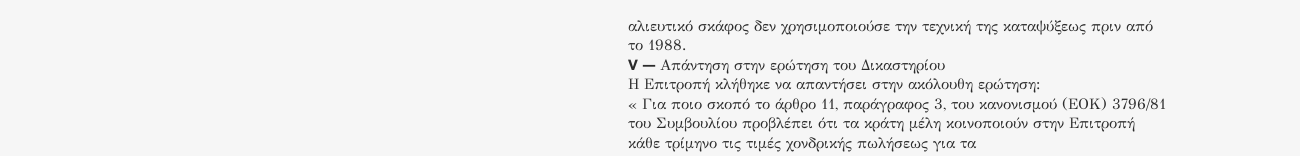αλιευτικό σκάφος δεν χρησιμοποιούσε την τεχνική της καταψύξεως πριν από το 1988.
V — Απάντηση στην ερώτηση του Δικαστηρίου
Η Επιτροπή κλήθηκε να απαντήσει στην ακόλουθη ερώτηση:
« Για ποιο σκοπό το άρθρο 11, παράγραφος 3, του κανονισμού (ΕΟΚ) 3796/81 του Συμβουλίου προβλέπει ότι τα κράτη μέλη κοινοποιούν στην Επιτροπή κάθε τρίμηνο τις τιμές χονδρικής πωλήσεως για τα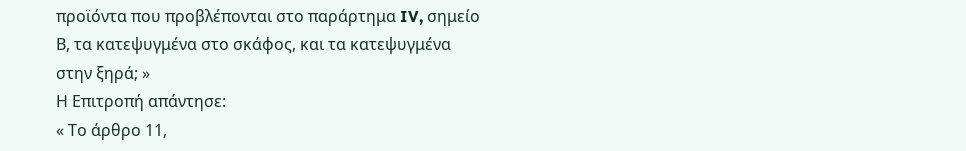προϊόντα που προβλέπονται στο παράρτημα IV, σημείο Β, τα κατεψυγμένα στο σκάφος, και τα κατεψυγμένα στην ξηρά; »
Η Επιτροπή απάντησε:
« Το άρθρο 11,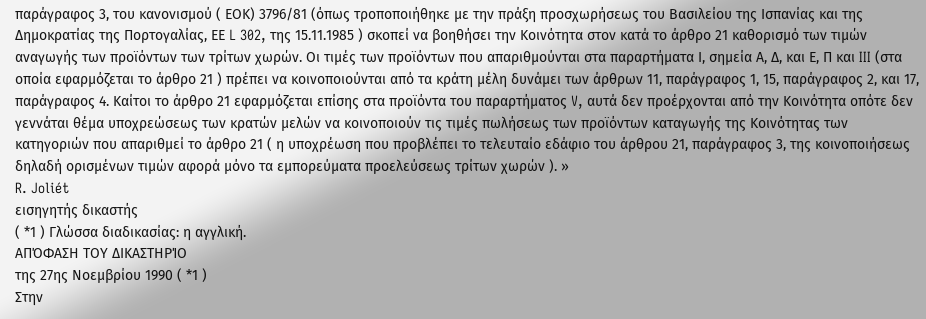παράγραφος 3, του κανονισμού ( ΕΟΚ) 3796/81 (όπως τροποποιήθηκε με την πράξη προσχωρήσεως του Βασιλείου της Ισπανίας και της Δημοκρατίας της Πορτογαλίας, ΕΕ L 302, της 15.11.1985 ) σκοπεί να βοηθήσει την Κοινότητα στον κατά το άρθρο 21 καθορισμό των τιμών αναγωγής των προϊόντων των τρίτων χωρών. Οι τιμές των προϊόντων που απαριθμούνται στα παραρτήματα Ι, σημεία Α, Δ, και Ε, Π και III (στα οποία εφαρμόζεται το άρθρο 21 ) πρέπει να κοινοποιούνται από τα κράτη μέλη δυνάμει των άρθρων 11, παράγραφος 1, 15, παράγραφος 2, και 17, παράγραφος 4. Καίτοι το άρθρο 21 εφαρμόζεται επίσης στα προϊόντα του παραρτήματος V, αυτά δεν προέρχονται από την Κοινότητα οπότε δεν γεννάται θέμα υποχρεώσεως των κρατών μελών να κοινοποιούν τις τιμές πωλήσεως των προϊόντων καταγωγής της Κοινότητας των κατηγοριών που απαριθμεί το άρθρο 21 ( η υποχρέωση που προβλέπει το τελευταίο εδάφιο του άρθρου 21, παράγραφος 3, της κοινοποιήσεως δηλαδή ορισμένων τιμών αφορά μόνο τα εμπορεύματα προελεύσεως τρίτων χωρών ). »
R. Joliét
εισηγητής δικαστής
( *1 ) Γλώσσα διαδικασίας: η αγγλική.
ΑΠΌΦΑΣΗ ΤΟΥ ΔΙΚΑΣΤΗΡΊΟ
της 27ης Νοεμβρίου 1990 ( *1 )
Στην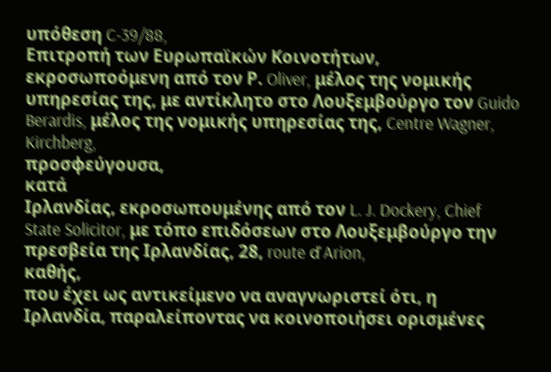υπόθεση C-39/88,
Επιτροπή των Ευρωπαϊκών Κοινοτήτων, εκροσωποόμενη από τον Ρ. Oliver, μέλος της νομικής υπηρεσίας της, με αντίκλητο στο Λουξεμβούργο τον Guido Berardis, μέλος της νομικής υπηρεσίας της, Centre Wagner, Kirchberg,
προσφεύγουσα,
κατά
Ιρλανδίας, εκροσωπουμένης από τον L. J. Dockery, Chief State Solicitor, με τόπο επιδόσεων στο Λουξεμβούργο την πρεσβεία της Ιρλανδίας, 28, route ď Arion,
καθής,
που έχει ως αντικείμενο να αναγνωριστεί ότι, η Ιρλανδία, παραλείποντας να κοινοποιήσει ορισμένες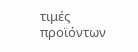τιμές προϊόντων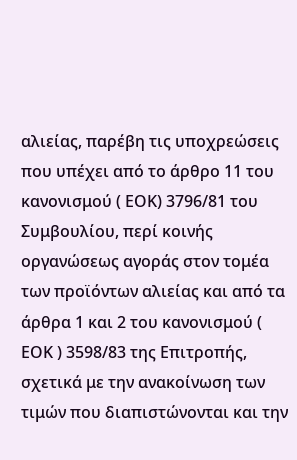αλιείας, παρέβη τις υποχρεώσεις που υπέχει από το άρθρο 11 του κανονισμού ( ΕΟΚ) 3796/81 του Συμβουλίου, περί κοινής οργανώσεως αγοράς στον τομέα των προϊόντων αλιείας και από τα άρθρα 1 και 2 του κανονισμού ( ΕΟΚ ) 3598/83 της Επιτροπής, σχετικά με την ανακοίνωση των τιμών που διαπιστώνονται και την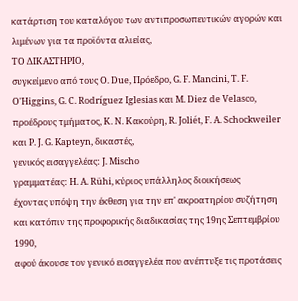κατάρτιση του καταλόγου των αντιπροσωπευτικών αγορών και λιμένων για τα προϊόντα αλιείας,
ΤΟ ΔΙΚΑΣΤΗΡΙΟ,
συγκείμενο από τους Ο. Due, Πρόεδρο, G. F. Mancini, Τ. F. O'Higgins, G. C. Rodríguez Iglesias και M. Diez de Velasco, προέδρους τμήματος, Κ. Ν. Κακούρη, R. Joliét, F. Α. Schockweiler και P. J. G. Kapteyn, δικαστές,
γενικός εισαγγελέας: J. Mischo
γραμματέας: Η. Α. Rühi, κύριος υπάλληλος διοικήσεως
έχοντας υπόψη την έκθεση για την επ' ακροατηρίου συζήτηση και κατόπιν της προφορικής διαδικασίας της 19ης Σεπτεμβρίου 1990,
αφού άκουσε τον γενικό εισαγγελέα που ανέπτυξε τις προτάσεις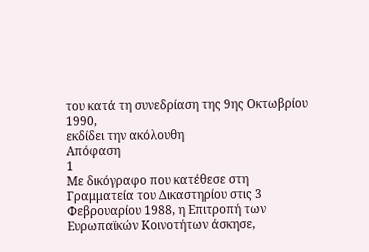του κατά τη συνεδρίαση της 9ης Οκτωβρίου 1990,
εκδίδει την ακόλουθη
Απόφαση
1
Με δικόγραφο που κατέθεσε στη Γραμματεία του Δικαστηρίου στις 3 Φεβρουαρίου 1988, η Επιτροπή των Ευρωπαϊκών Κοινοτήτων άσκησε,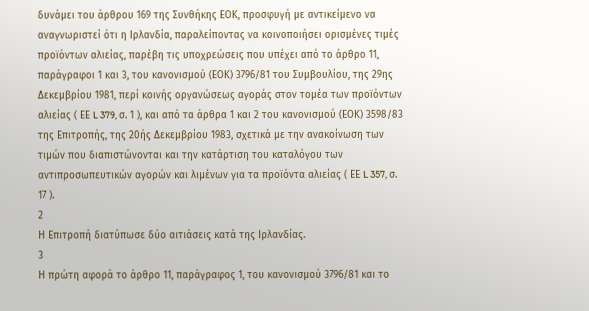δυνάμει του άρθρου 169 της Συνθήκης ΕΟΚ, προσφυγή με αντικείμενο να αναγνωριστεί ότι η Ιρλανδία, παραλείποντας να κοινοποιήσει ορισμένες τιμές προϊόντων αλιείας, παρέβη τις υποχρεώσεις που υπέχει από το άρθρο 11, παράγραφοι 1 και 3, του κανονισμού (ΕΟΚ) 3796/81 του Συμβουλίου, της 29ης Δεκεμβρίου 1981, περί κοινής οργανώσεως αγοράς στον τομέα των προϊόντων αλιείας ( ΕΕ L 379, σ. 1 ), και από τα άρθρα 1 και 2 του κανονισμού (ΕΟΚ) 3598/83 της Επιτροπής, της 20ής Δεκεμβρίου 1983, σχετικά με την ανακοίνωση των τιμών που διαπιστώνονται και την κατάρτιση του καταλόγου των αντιπροσωπευτικών αγορών και λιμένων για τα προϊόντα αλιείας ( ΕΕ L 357, σ. 17 ).
2
Η Επιτροπή διατύπωσε δύο αιτιάσεις κατά της Ιρλανδίας.
3
Η πρώτη αφορά το άρθρο 11, παράγραφος 1, του κανονισμού 3796/81 και το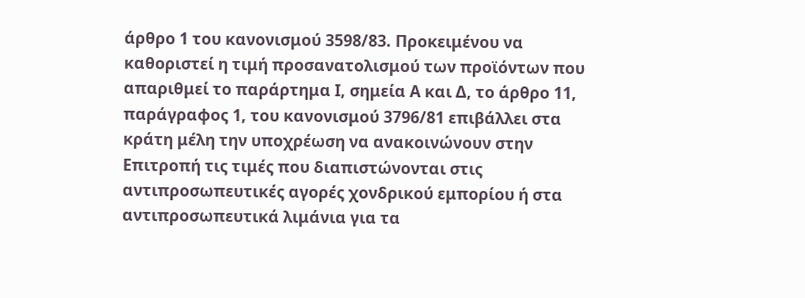άρθρο 1 του κανονισμού 3598/83. Προκειμένου να καθοριστεί η τιμή προσανατολισμού των προϊόντων που απαριθμεί το παράρτημα Ι, σημεία Α και Δ, το άρθρο 11, παράγραφος 1, του κανονισμού 3796/81 επιβάλλει στα κράτη μέλη την υποχρέωση να ανακοινώνουν στην Επιτροπή τις τιμές που διαπιστώνονται στις αντιπροσωπευτικές αγορές χονδρικού εμπορίου ή στα αντιπροσωπευτικά λιμάνια για τα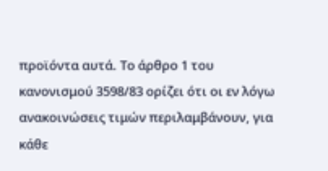προϊόντα αυτά. Το άρθρο 1 του κανονισμού 3598/83 ορίζει ότι οι εν λόγω ανακοινώσεις τιμών περιλαμβάνουν, για κάθε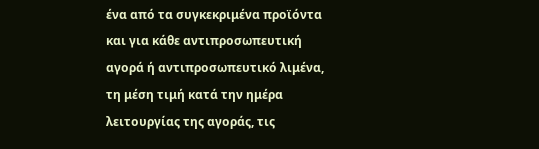ένα από τα συγκεκριμένα προϊόντα και για κάθε αντιπροσωπευτική αγορά ή αντιπροσωπευτικό λιμένα, τη μέση τιμή κατά την ημέρα λειτουργίας της αγοράς, τις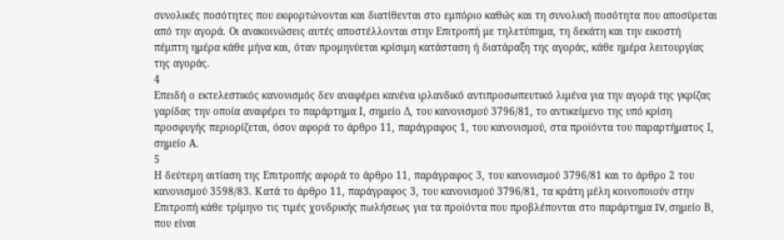συνολικές ποσότητες που εκφορτώνονται και διατίθενται στο εμπόριο καθώς και τη συνολική ποσότητα που αποσύρεται από την αγορά. Οι ανακοινώσεις αυτές αποστέλλονται στην Επιτροπή με τηλετύπημα, τη δεκάτη και την εικοστή πέμπτη ημέρα κάθε μήνα και, όταν προμηνύεται κρίσιμη κατάσταση ή διατάραξη της αγοράς, κάθε ημέρα λειτουργίας της αγοράς.
4
Επειδή ο εκτελεστικός κανονισμός δεν αναφέρει κανένα ιρλανδικό αντιπροσωπευτικό λιμένα για την αγορά της γκρίζας γαρίδας την οποία αναφέρει το παράρτημα Ι, σημείο Δ, του κανονισμού 3796/81, το αντικείμενο της υπό κρίση προσφυγής περιορίζεται, όσον αφορά το άρθρο 11, παράγραφος 1, του κανονισμού, στα προϊόντα του παραρτήματος Ι, σημείο Α.
5
Η δεύτερη αιτίαση της Επιτροπής αφορά το άρθρο 11, παράγραφος 3, του κανονισμού 3796/81 και το άρθρο 2 του κανονισμού 3598/83. Κατά το άρθρο 11, παράγραφος 3, του κανονισμού 3796/81, τα κράτη μέλη κοινοποιούν στην Επιτροπή κάθε τρίμηνο τις τιμές χονδρικής πωλήσεως για τα προϊόντα που προβλέπονται στο παράρτημα IV, σημείο Β, που είναι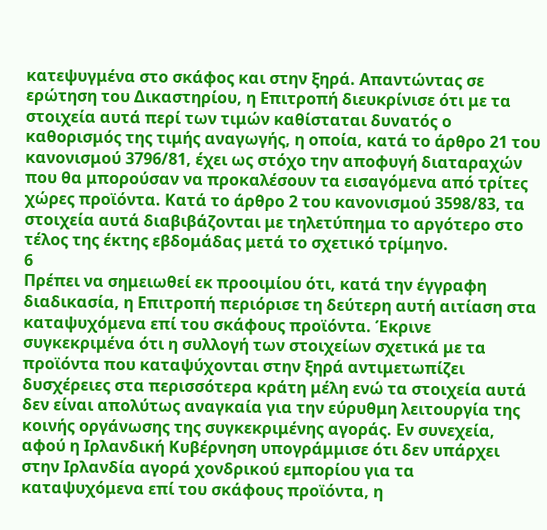κατεψυγμένα στο σκάφος και στην ξηρά. Απαντώντας σε ερώτηση του Δικαστηρίου, η Επιτροπή διευκρίνισε ότι με τα στοιχεία αυτά περί των τιμών καθίσταται δυνατός ο καθορισμός της τιμής αναγωγής, η οποία, κατά το άρθρο 21 του κανονισμού 3796/81, έχει ως στόχο την αποφυγή διαταραχών που θα μπορούσαν να προκαλέσουν τα εισαγόμενα από τρίτες χώρες προϊόντα. Κατά το άρθρο 2 του κανονισμού 3598/83, τα στοιχεία αυτά διαβιβάζονται με τηλετύπημα το αργότερο στο τέλος της έκτης εβδομάδας μετά το σχετικό τρίμηνο.
6
Πρέπει να σημειωθεί εκ προοιμίου ότι, κατά την έγγραφη διαδικασία, η Επιτροπή περιόρισε τη δεύτερη αυτή αιτίαση στα καταψυχόμενα επί του σκάφους προϊόντα. Έκρινε συγκεκριμένα ότι η συλλογή των στοιχείων σχετικά με τα προϊόντα που καταψύχονται στην ξηρά αντιμετωπίζει δυσχέρειες στα περισσότερα κράτη μέλη ενώ τα στοιχεία αυτά δεν είναι απολύτως αναγκαία για την εύρυθμη λειτουργία της κοινής οργάνωσης της συγκεκριμένης αγοράς. Εν συνεχεία, αφού η Ιρλανδική Κυβέρνηση υπογράμμισε ότι δεν υπάρχει στην Ιρλανδία αγορά χονδρικού εμπορίου για τα καταψυχόμενα επί του σκάφους προϊόντα, η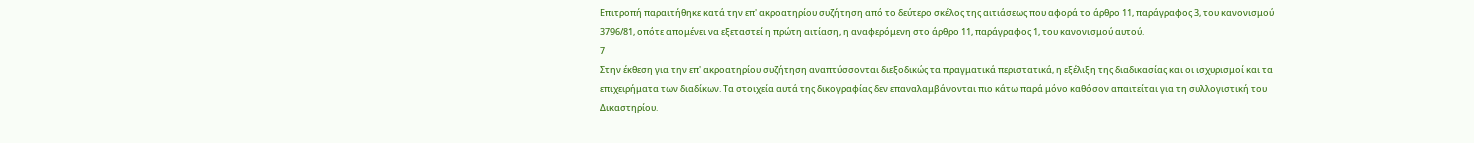Επιτροπή παραιτήθηκε κατά την επ' ακροατηρίου συζήτηση από το δεύτερο σκέλος της αιτιάσεως που αφορά το άρθρο 11, παράγραφος 3, του κανονισμού 3796/81, οπότε απομένει να εξεταστεί η πρώτη αιτίαση, η αναφερόμενη στο άρθρο 11, παράγραφος 1, του κανονισμού αυτού.
7
Στην έκθεση για την επ' ακροατηρίου συζήτηση αναπτύσσονται διεξοδικώς τα πραγματικά περιστατικά, η εξέλιξη της διαδικασίας και οι ισχυρισμοί και τα επιχειρήματα των διαδίκων. Τα στοιχεία αυτά της δικογραφίας δεν επαναλαμβάνονται πιο κάτω παρά μόνο καθόσον απαιτείται για τη συλλογιστική του Δικαστηρίου.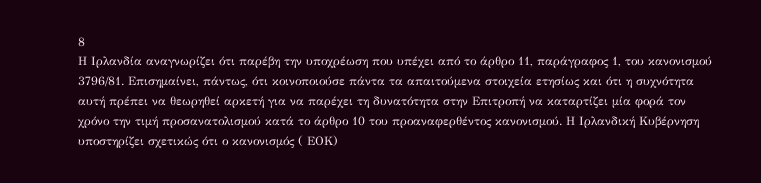8
Η Ιρλανδία αναγνωρίζει ότι παρέβη την υποχρέωση που υπέχει από το άρθρο 11, παράγραφος 1, του κανονισμού 3796/81. Επισημαίνει, πάντως, ότι κοινοποιούσε πάντα τα απαιτούμενα στοιχεία ετησίως και ότι η συχνότητα αυτή πρέπει να θεωρηθεί αρκετή για να παρέχει τη δυνατότητα στην Επιτροπή να καταρτίζει μία φορά τον χρόνο την τιμή προσανατολισμού κατά το άρθρο 10 του προαναφερθέντος κανονισμού. Η Ιρλανδική Κυβέρνηση υποστηρίζει σχετικώς ότι ο κανονισμός ( ΕΟΚ)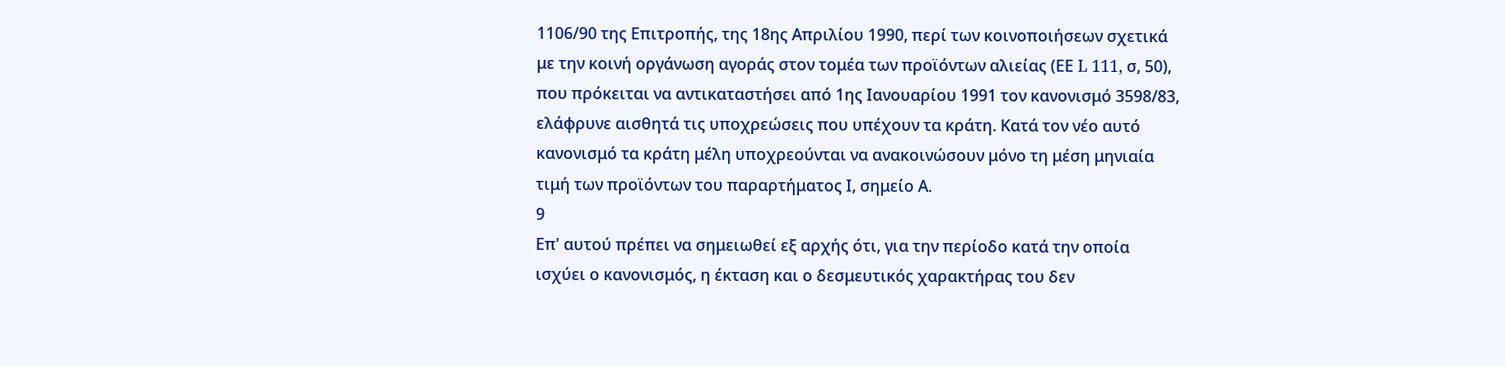1106/90 της Επιτροπής, της 18ης Απριλίου 1990, περί των κοινοποιήσεων σχετικά με την κοινή οργάνωση αγοράς στον τομέα των προϊόντων αλιείας (ΕΕ L 111, σ, 50), που πρόκειται να αντικαταστήσει από 1ης Ιανουαρίου 1991 τον κανονισμό 3598/83, ελάφρυνε αισθητά τις υποχρεώσεις που υπέχουν τα κράτη. Κατά τον νέο αυτό κανονισμό τα κράτη μέλη υποχρεούνται να ανακοινώσουν μόνο τη μέση μηνιαία τιμή των προϊόντων του παραρτήματος Ι, σημείο Α.
9
Επ' αυτού πρέπει να σημειωθεί εξ αρχής ότι, για την περίοδο κατά την οποία ισχύει ο κανονισμός, η έκταση και ο δεσμευτικός χαρακτήρας του δεν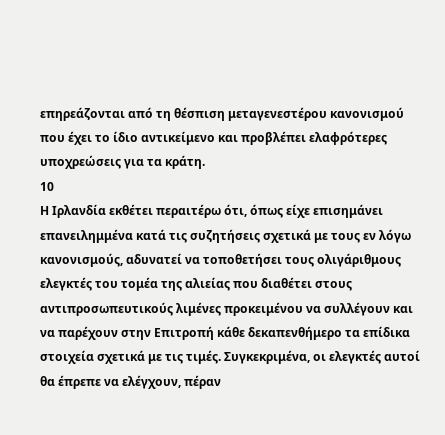επηρεάζονται από τη θέσπιση μεταγενεστέρου κανονισμού που έχει το ίδιο αντικείμενο και προβλέπει ελαφρότερες υποχρεώσεις για τα κράτη.
10
Η Ιρλανδία εκθέτει περαιτέρω ότι, όπως είχε επισημάνει επανειλημμένα κατά τις συζητήσεις σχετικά με τους εν λόγω κανονισμούς, αδυνατεί να τοποθετήσει τους ολιγάριθμους ελεγκτές του τομέα της αλιείας που διαθέτει στους αντιπροσωπευτικούς λιμένες προκειμένου να συλλέγουν και να παρέχουν στην Επιτροπή κάθε δεκαπενθήμερο τα επίδικα στοιχεία σχετικά με τις τιμές. Συγκεκριμένα, οι ελεγκτές αυτοί θα έπρεπε να ελέγχουν, πέραν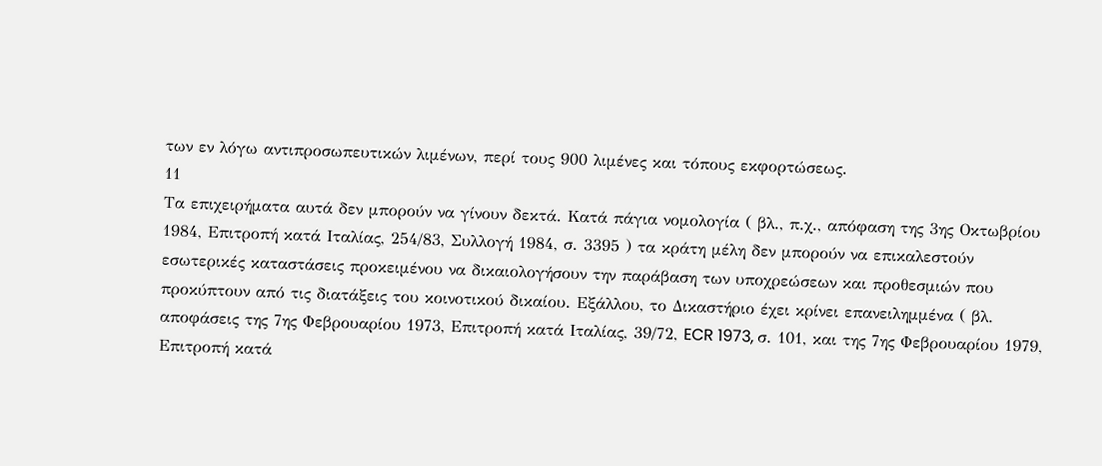των εν λόγω αντιπροσωπευτικών λιμένων, περί τους 900 λιμένες και τόπους εκφορτώσεως.
11
Τα επιχειρήματα αυτά δεν μπορούν να γίνουν δεκτά. Κατά πάγια νομολογία ( βλ., π.χ., απόφαση της 3ης Οκτωβρίου 1984, Επιτροπή κατά Ιταλίας, 254/83, Συλλογή 1984, σ. 3395 ) τα κράτη μέλη δεν μπορούν να επικαλεστούν εσωτερικές καταστάσεις προκειμένου να δικαιολογήσουν την παράβαση των υποχρεώσεων και προθεσμιών που προκύπτουν από τις διατάξεις του κοινοτικού δικαίου. Εξάλλου, το Δικαστήριο έχει κρίνει επανειλημμένα ( βλ. αποφάσεις της 7ης Φεβρουαρίου 1973, Επιτροπή κατά Ιταλίας, 39/72, ECR 1973, σ. 101, και της 7ης Φεβρουαρίου 1979, Επιτροπή κατά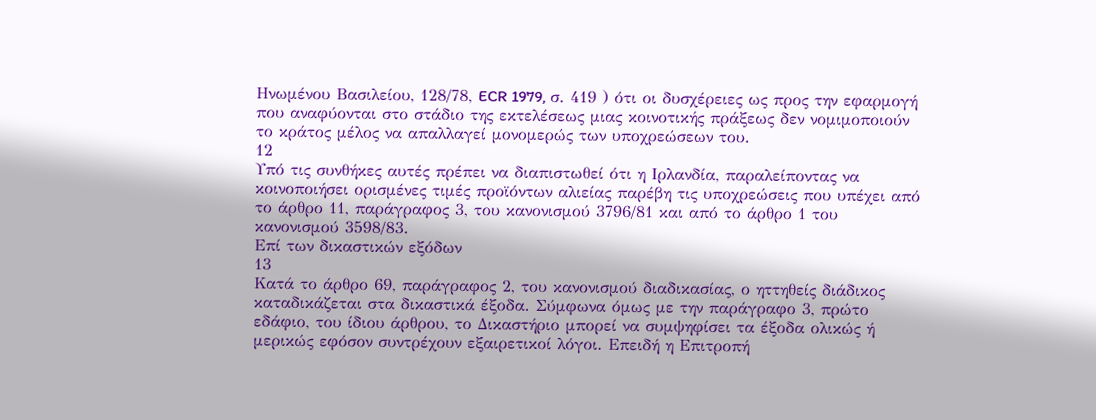Ηνωμένου Βασιλείου, 128/78, ECR 1979, σ. 419 ) ότι οι δυσχέρειες ως προς την εφαρμογή που αναφύονται στο στάδιο της εκτελέσεως μιας κοινοτικής πράξεως δεν νομιμοποιούν το κράτος μέλος να απαλλαγεί μονομερώς των υποχρεώσεων του.
12
Υπό τις συνθήκες αυτές πρέπει να διαπιστωθεί ότι η Ιρλανδία, παραλείποντας να κοινοποιήσει ορισμένες τιμές προϊόντων αλιείας παρέβη τις υποχρεώσεις που υπέχει από το άρθρο 11, παράγραφος 3, του κανονισμού 3796/81 και από το άρθρο 1 του κανονισμού 3598/83.
Επί των δικαστικών εξόδων
13
Κατά το άρθρο 69, παράγραφος 2, του κανονισμού διαδικασίας, ο ηττηθείς διάδικος καταδικάζεται στα δικαστικά έξοδα. Σύμφωνα όμως με την παράγραφο 3, πρώτο εδάφιο, του ίδιου άρθρου, το Δικαστήριο μπορεί να συμψηφίσει τα έξοδα ολικώς ή μερικώς εφόσον συντρέχουν εξαιρετικοί λόγοι. Επειδή η Επιτροπή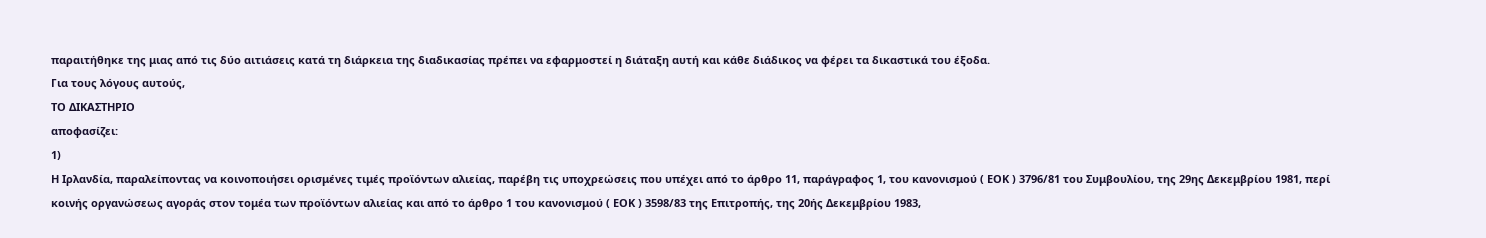παραιτήθηκε της μιας από τις δύο αιτιάσεις κατά τη διάρκεια της διαδικασίας πρέπει να εφαρμοστεί η διάταξη αυτή και κάθε διάδικος να φέρει τα δικαστικά του έξοδα.
Για τους λόγους αυτούς,
ΤΟ ΔΙΚΑΣΤΗΡΙΟ
αποφασίζει:
1)
Η Ιρλανδία, παραλείποντας να κοινοποιήσει ορισμένες τιμές προϊόντων αλιείας, παρέβη τις υποχρεώσεις που υπέχει από το άρθρο 11, παράγραφος 1, του κανονισμού ( ΕΟΚ ) 3796/81 του Συμβουλίου, της 29ης Δεκεμβρίου 1981, περί κοινής οργανώσεως αγοράς στον τομέα των προϊόντων αλιείας και από το άρθρο 1 του κανονισμού ( ΕΟΚ ) 3598/83 της Επιτροπής, της 20ής Δεκεμβρίου 1983,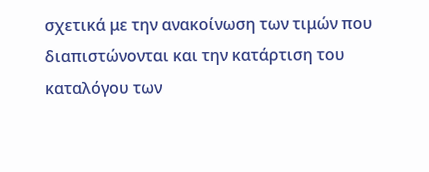σχετικά με την ανακοίνωση των τιμών που διαπιστώνονται και την κατάρτιση του καταλόγου των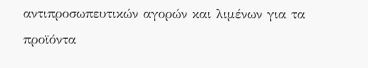αντιπροσωπευτικών αγορών και λιμένων για τα προϊόντα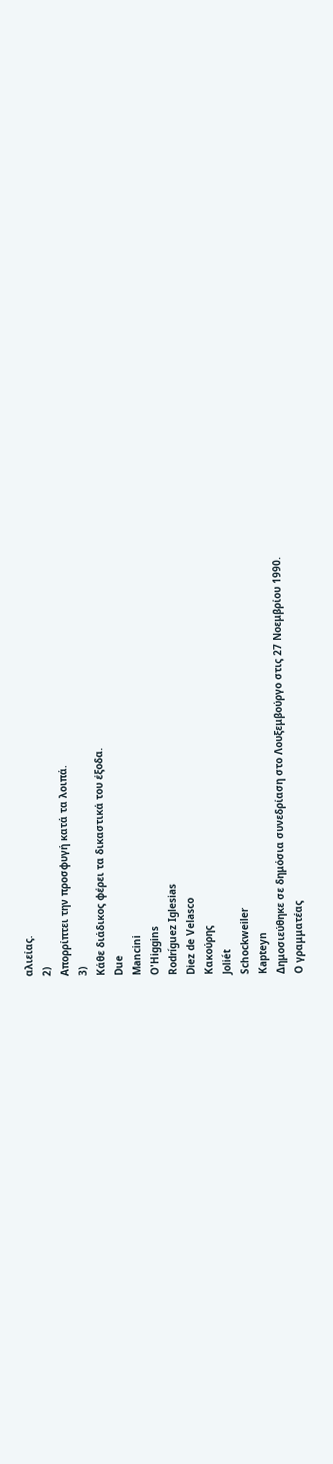αλιείας.
2)
Απορρίπτει την προσφυγή κατά τα λοιπά.
3)
Κάθε διάδικος φέρει τα δικαστικά του έξοδα.
Due
Mancini
O'Higgins
Rodríguez Iglesias
Diez de Velasco
Κακούρης
Joliét
Schockweiler
Kapteyn
Δημοσιεύθηκε σε δημόσια συνεδρίαση στο Λουξεμβούργο στις 27 Νοεμβρίου 1990.
Ο γραμματέας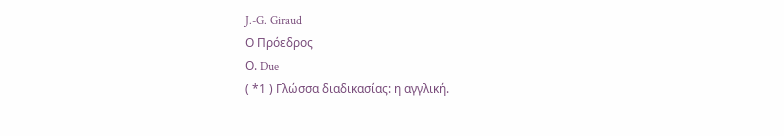J.-G. Giraud
Ο Πρόεδρος
Ο. Due
( *1 ) Γλώσσα διαδικασίας: η αγγλική.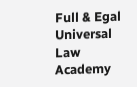Full & Egal Universal Law Academy